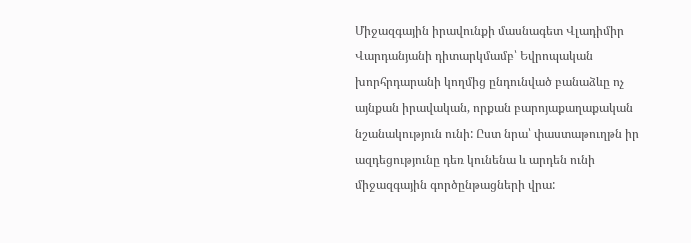Միջազգային իրավունքի մասնագետ Վլադիմիր Վարդանյանի դիտարկմամբ՝ Եվրոպական խորհրդարանի կողմից ընդունված բանաձևը ոչ այնքան իրավական, որքան բարոյաքաղաքական նշանակություն ունի: Ըստ նրա՝ փաստաթուղթն իր ազդեցությունը դեռ կունենա և արդեն ունի միջազգային գործընթացների վրա: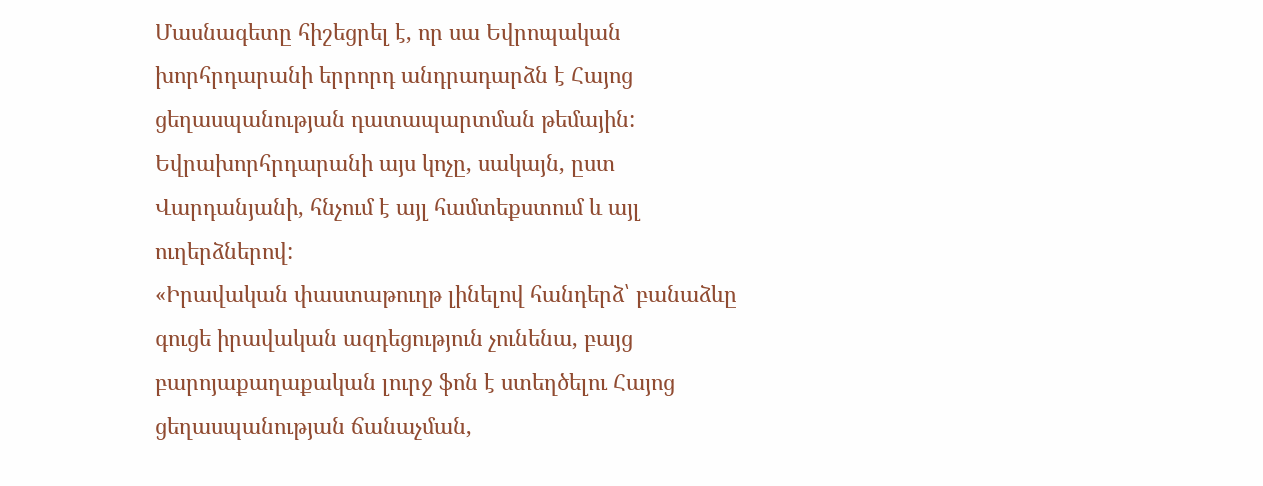Մասնագետը հիշեցրել է, որ սա Եվրոպական խորհրդարանի երրորդ անդրադարձն է Հայոց ցեղասպանության դատապարտման թեմային: Եվրախորհրդարանի այս կոչը, սակայն, ըստ Վարդանյանի, հնչում է այլ համտեքստում և այլ ուղերձներով:
«Իրավական փաստաթուղթ լինելով հանդերձ՝ բանաձևը գուցե իրավական ազդեցություն չունենա, բայց բարոյաքաղաքական լուրջ ֆոն է ստեղծելու Հայոց ցեղասպանության ճանաչման,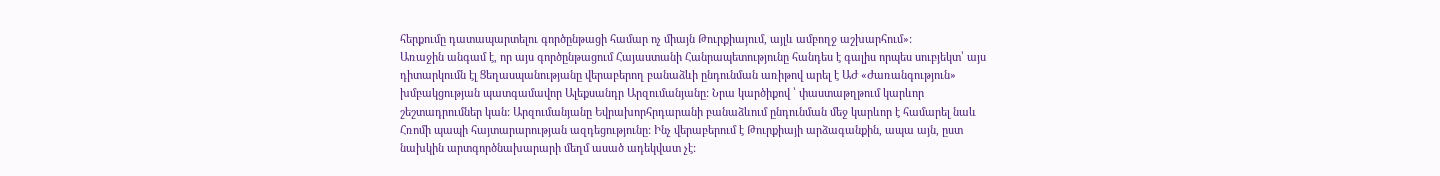հերքումը դատապարտելու գործընթացի համար ոչ միայն Թուրքիայում, այլև ամբողջ աշխարհում»:
Առաջին անգամ է, որ այս գործընթացում Հայաստանի Հանրապետությունը հանդես է գալիս որպես սուբյեկտ՝ այս դիտարկումն էլ Ցեղասպանությանը վերաբերող բանաձևի ընդունման առիթով արել է ԱԺ «Ժառանգություն» խմբակցության պատգամավոր Ալեքսանդր Արզումանյանը: Նրա կարծիքով ՝ փաստաթղթում կարևոր շեշտադրումներ կան: Արզումանյանը Եվրախորհրդարանի բանաձևում ընդունման մեջ կարևոր է համարել նաև Հռոմի պապի հայտարարության ազդեցությունը: Ինչ վերաբերում է Թուրքիայի արձագանքին, ապա այն, ըստ նախկին արտգործնախարարի մեղմ ասած ադեկվատ չէ: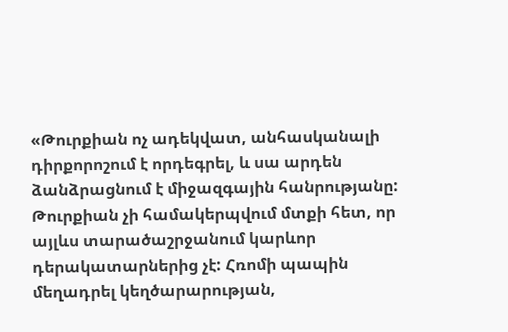«Թուրքիան ոչ ադեկվատ, անհասկանալի դիրքորոշում է որդեգրել, և սա արդեն ձանձրացնում է միջազգային հանրությանը: Թուրքիան չի համակերպվում մտքի հետ, որ այլևս տարածաշրջանում կարևոր դերակատարներից չէ: Հռոմի պապին մեղադրել կեղծարարության,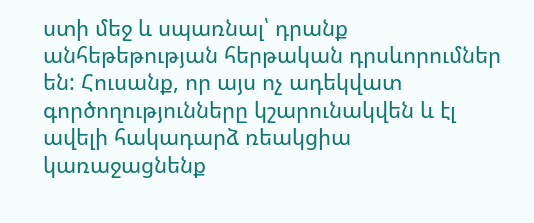ստի մեջ և սպառնալ՝ դրանք անհեթեթության հերթական դրսևորումներ են: Հուսանք, որ այս ոչ ադեկվատ գործողությունները կշարունակվեն և էլ ավելի հակադարձ ռեակցիա կառաջացնենք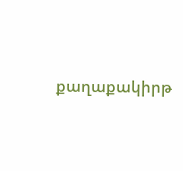քաղաքակիրթ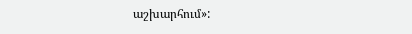աշխարհում»: